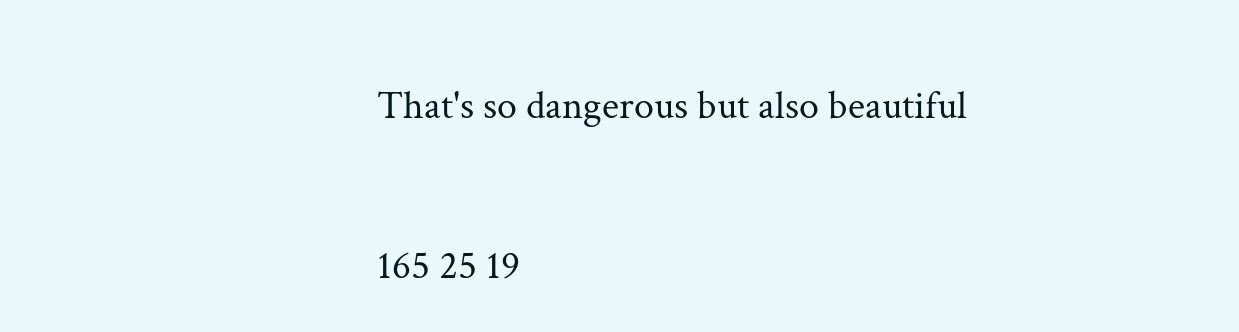That's so dangerous but also beautiful

165 25 19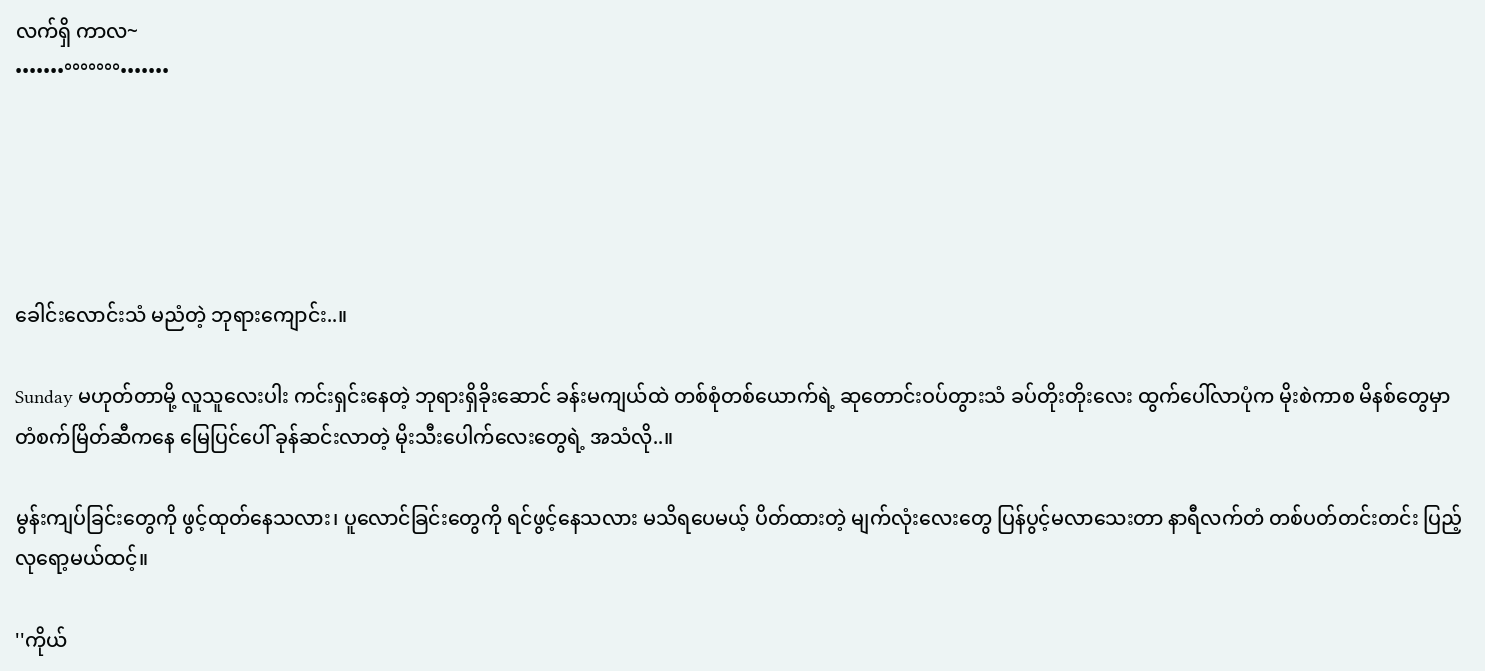လက်ရှိ ကာလ~
•••••••°°°°°°°•••••••





ခေါင်းလောင်းသံ မညံတဲ့ ဘုရားကျောင်း..။

Sunday မဟုတ်တာမို့ လူသူလေးပါး ကင်းရှင်းနေတဲ့ ဘုရားရှိခိုးဆောင် ခန်းမကျယ်ထဲ တစ်စုံတစ်ယောက်ရဲ့ ဆုတောင်းဝပ်တွားသံ ခပ်တိုးတိုးလေး ထွက်ပေါ်လာပုံက မိုးစဲကာစ မိနစ်တွေမှာ တံစက်မြိတ်ဆီကနေ မြေပြင်ပေါ် ခုန်ဆင်းလာတဲ့ မိုးသီးပေါက်လေးတွေရဲ့ အသံလို..။

မွန်းကျပ်ခြင်းတွေကို ဖွင့်ထုတ်နေသလား၊ ပူလောင်ခြင်းတွေကို ရင်ဖွင့်နေသလား မသိရပေမယ့် ပိတ်ထားတဲ့ မျက်လုံးလေးတွေ ပြန်ပွင့်မလာသေးတာ နာရီလက်တံ တစ်ပတ်တင်းတင်း ပြည့်လုရော့မယ်ထင့်။

''ကိုယ်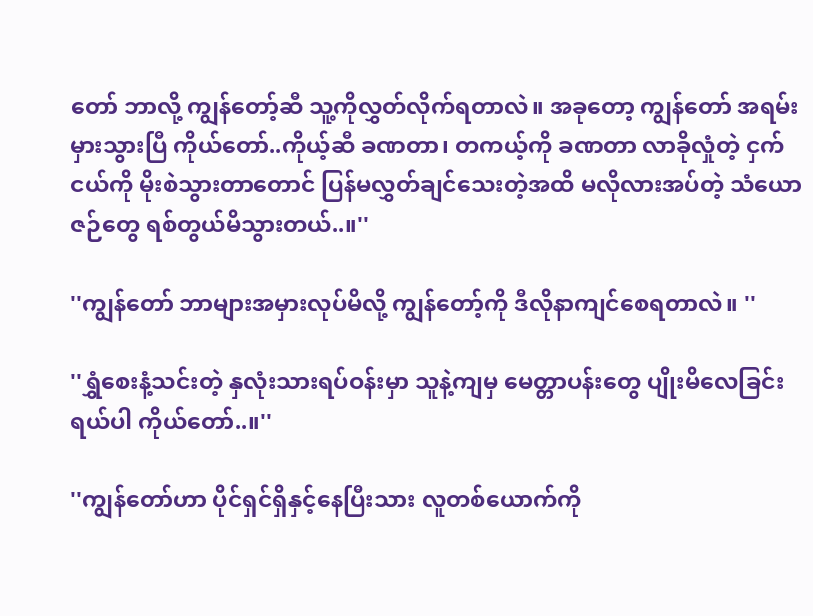တော် ဘာလို့ ကျွန်တော့်ဆီ သူ့ကိုလွှတ်လိုက်ရတာလဲ။ အခုတော့ ကျွန်တော် အရမ်းမှားသွားပြီ ကိုယ်တော်..ကိုယ့်ဆီ ခဏတာ၊ တကယ့်ကို ခဏတာ လာခိုလှုံတဲ့ ငှက်ငယ်ကို မိုးစဲသွားတာတောင် ပြန်မလွှတ်ချင်သေးတဲ့အထိ မလိုလားအပ်တဲ့ သံယောဇဉ်တွေ ရစ်တွယ်မိသွားတယ်..။''

''ကျွန်တော် ဘာများအမှားလုပ်မိလို့ ကျွန်တော့်ကို ဒီလိုနာကျင်စေရတာလဲ။ ''

''ရွှံစေးနံ့သင်းတဲ့ နှလုံးသားရပ်ဝန်းမှာ သူနဲ့ကျမှ မေတ္တာပန်းတွေ ပျိုးမိလေခြင်းရယ်ပါ ကိုယ်တော်..။''

''ကျွန်တော်ဟာ ပိုင်ရှင်ရှိနှင့်နေပြီးသား လူတစ်ယောက်ကို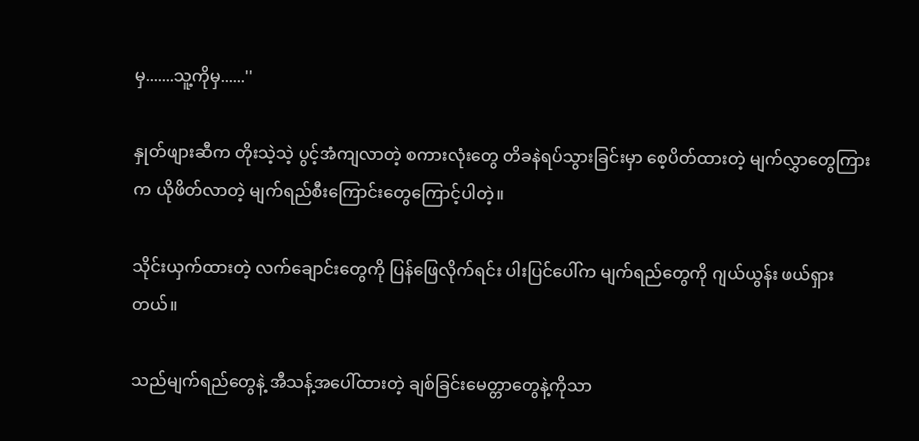မှ.......သူ့ကိုမှ......''

နှုတ်ဖျားဆီက တိုးသဲ့သဲ့ ပွင့်အံကျလာတဲ့ စကားလုံးတွေ တိခနဲရပ်သွားခြင်းမှာ စေ့ပိတ်ထားတဲ့ မျက်လွှာတွေကြားက ယိုဖိတ်လာတဲ့ မျက်ရည်စီးကြောင်းတွေကြောင့်ပါတဲ့။

သိုင်းယှက်ထားတဲ့ လက်ချောင်းတွေကို ပြန်ဖြေလိုက်ရင်း ပါးပြင်ပေါ်က မျက်ရည်တွေကို ဂျယ်ယွန်း ဖယ်ရှားတယ်။

သည်မျက်ရည်တွေနဲ့ အီသန့်အပေါ်ထားတဲ့ ချစ်ခြင်းမေတ္တာတွေနဲ့ကိုသာ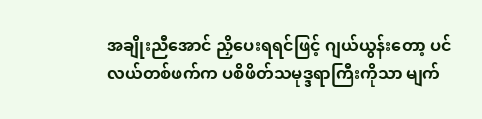အချိုးညီအောင် ညှိပေးရရင်ဖြင့် ဂျယ်ယွန်းတော့ ပင်လယ်တစ်ဖက်က ပစိဖိတ်သမုဒ္ဒရာကြီးကိုသာ မျက်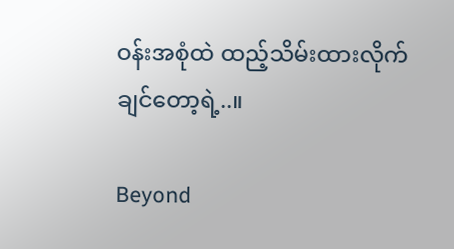ဝန်းအစုံထဲ ထည့်သိမ်းထားလိုက် ချင်တော့ရဲ့..။

Beyond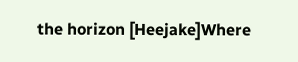the horizon [Heejake]Where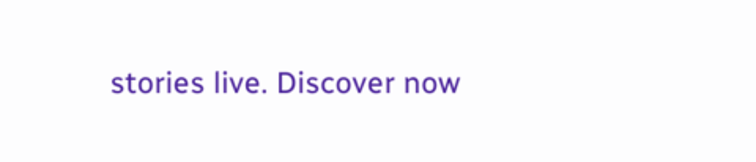stories live. Discover now